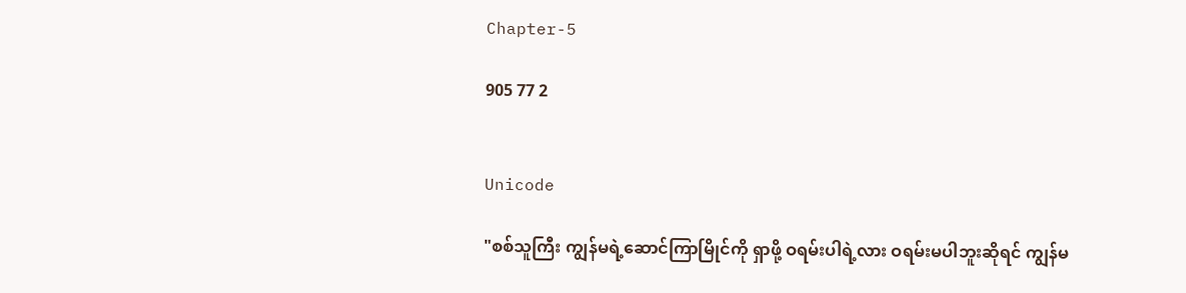Chapter-5

905 77 2


Unicode

"စစ်သူကြီး ကျွန်မရဲ့ဆောင်ကြာမြိုင်ကို ရှာဖို့ ဝရမ်းပါရဲ့လား ဝရမ်းမပါဘူးဆိုရင် ကျွန်မ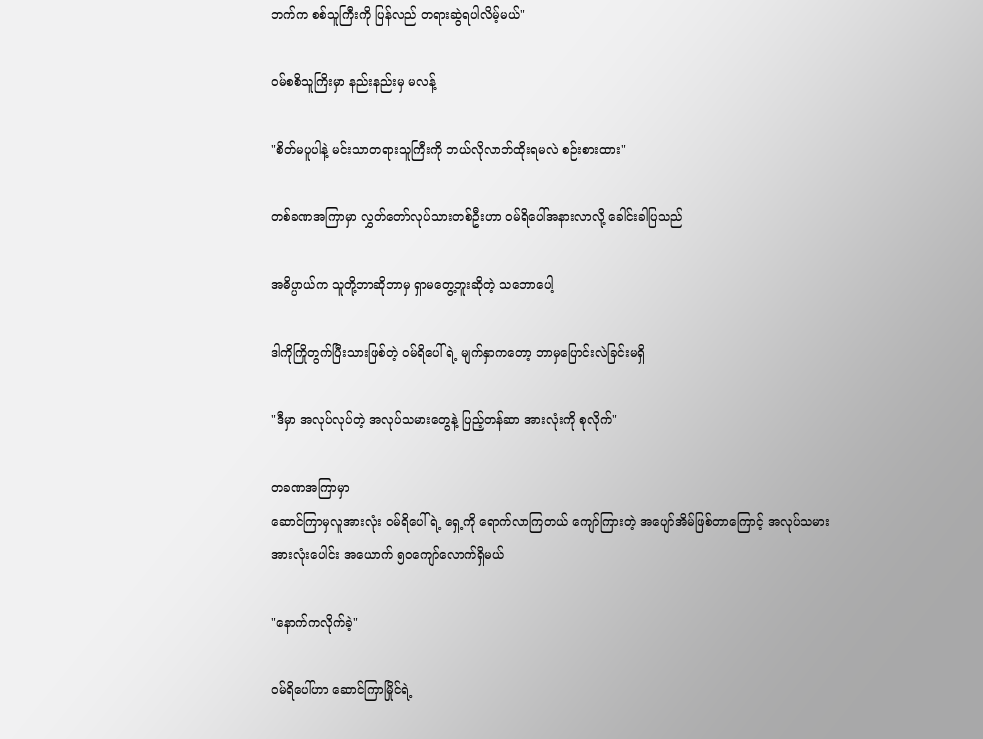ဘက်က စစ်သူကြီးကို ပြန်လည် တရားဆွဲရပါလိမ့်မယ်"

ဝမ်စစိသူကြိးမှာ နည်းနည်းမှ မလန့်

"စိတ်မပူပါနဲ့ မင်းသာတရားသူကြီးကို ဘယ်လိုလာဘ်ထိုးရမလဲ စဉ်းစားထား"

တစ်ခဏအကြာမှာ လွှတ်တော်လုပ်သားတစ်ဦးဟာ ဝမ်ရိပေါ်အနားလာလို့ ခေါင်းခါပြသည်

အဓိပ္ပာယ်က သူတို့ဘာဆိုဘာမှ ရှာမတွေ့ဘူးဆိုတဲ့ သဘောပေါ့

ဒါကိုကြိုတွက်ပြီးသားဖြစ်တဲ့ ဝမ်ရိပေါ်ရဲ့ မျက်နှာကတော့ ဘာမှပြောင်းလဲခြင်းမရှိ

"ဒီမှာ အလုပ်လုပ်တဲ့ အလုပ်သမားတွေနဲ့ ပြည့်တန်ဆာ အားလုံးကို စုလိုက်"

တခဏအကြာမှာ
ဆောင်ကြာမှလူအားလုံး ဝမ်ရိပေါ်ရဲ့ ရှေ့ကို ရောက်လာကြတယ် ကျော်ကြားတဲ့ အပျော်အိမ်ဖြစ်တာကြောင့် အလုပ်သမားအားလုံးပေါင်း အယောက် ၅၀ကျော်လောက်ရှိမယ်

"နောက်ကလိုက်ခဲ့"

ဝမ်ရိပေါ်ဟာ ဆောင်ကြာမြိုင်ရဲ့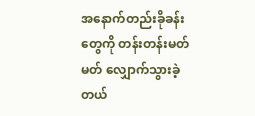အနောက်တည်းခိုခန်းတွေကို တန်းတန်းမတ်မတ် လျှောက်သွားခဲ့တယ်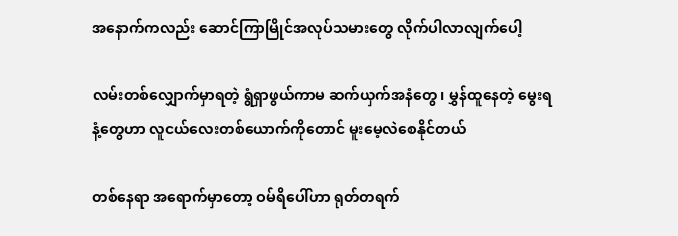အနောက်ကလည်း ဆောင်ကြာမြိုင်အလုပ်သမားတွေ လိုက်ပါလာလျက်ပေါ့

လမ်းတစ်လျှောက်မှာရတဲ့ ရွံရှာဖွယ်ကာမ ဆက်ယှက်အနံတွေ၊ မွှန်ထူနေတဲ့ မွေးရနံ့တွေဟာ လူငယ်လေးတစ်ယောက်ကိုတောင် မူးမေ့လဲစေနိုင်တယ်

တစ်နေရာ အရောက်မှာတော့ ဝမ်ရိပေါ်ဟာ ရုတ်တရက်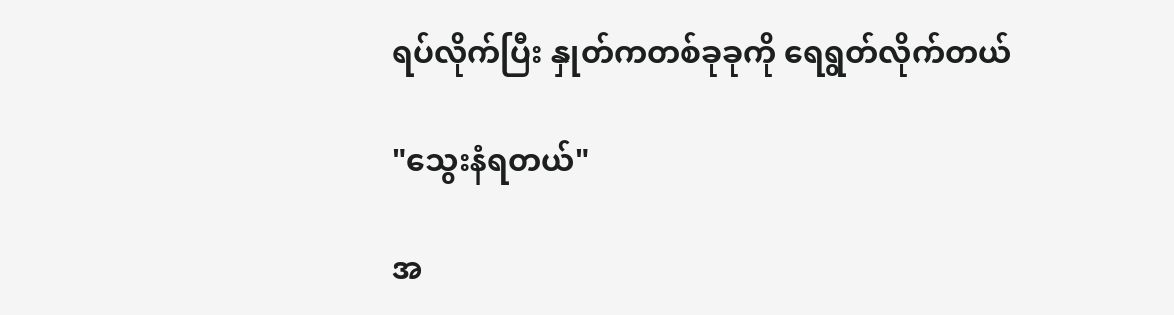ရပ်လိုက်ပြီး နှုတ်ကတစ်ခုခုကို ရေရွတ်လိုက်တယ်

"သွေးနံရတယ်"

အ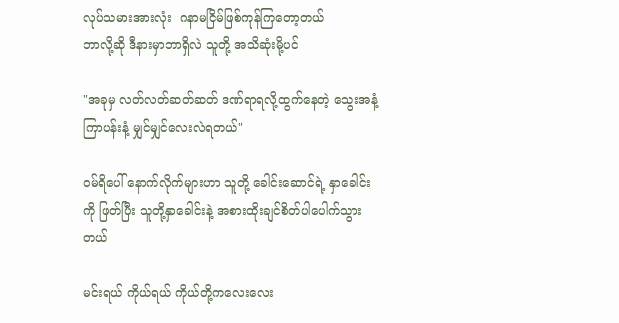လုပ်သမားအားလုံး  ဂနာမငြိမ်ဖြစ်ကုန်ကြတော့တယ်
ဘာလို့ဆို ဒီနားမှာဘာရှိလဲ သူတို့ အသိဆုံးမို့ပင်

"အခုမှ လတ်လတ်ဆတ်ဆတ် ဒဏ်ရာရလို့ထွက်နေတဲ့ သွေးအနံ့
ကြာပန်းနံ့ မျှင်မျှင်လေးလဲရတယ်"

ဝမ်ရိပေါ် နောက်လိုက်များဟာ သူတို့ ခေါင်းဆောင်ရဲ့ နှာခေါင်းကို ဖြတ်ပြီး သူတို့နှာခေါင်းနဲ့ အစားထိုးချင်စိတ်ပါပေါက်သွားတယ်

မင်းရယ် ကိုယ်ရယ် ကိုယ်တို့ကလေးလေး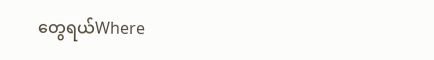တွေရယ်Where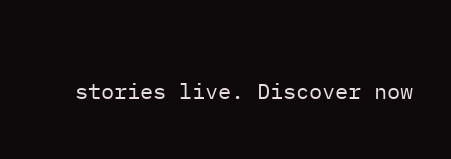stories live. Discover now